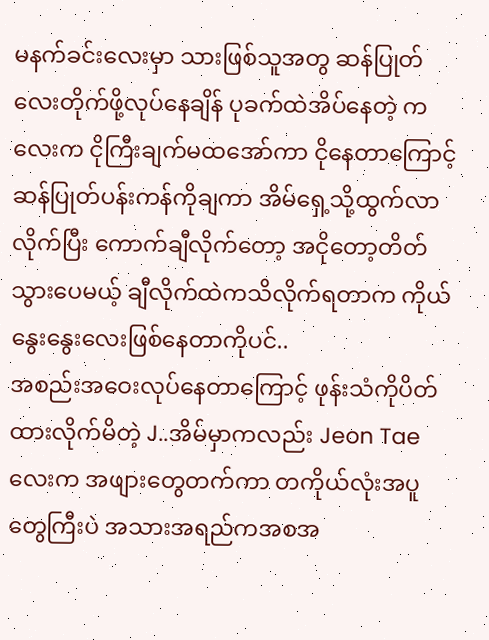မနက်ခင်းလေးမှာ သားဖြစ်သူအတွ ဆန်ပြုတ်လေးတိုက်ဖို့လုပ်နေချိန် ပုခက်ထဲအိပ်နေတဲ့ ကလေးက ငိုကြီးချက်မထအော်ကာ ငိုနေတာကြောင့် ဆန်ပြုတ်ပန်းကန်ကိုချကာ အိမ်ရှေ့သို့ထွက်လာလိုက်ပြီး ကောက်ချီလိုက်တော့ အငိုတော့တိတ်သွားပေမယ့် ချီလိုက်ထဲကသိလိုက်ရတာက ကိုယ်နွေးနွေးလေးဖြစ်နေတာကိုပင်..
အစည်းအဝေးလုပ်နေတာကြောင့် ဖုန်းသံကိုပိတ်ထားလိုက်မိတဲ့ J..အိမ်မှာကလည်း Jeon Tae လေးက အဖျားတွေတက်ကာ တကိုယ်လုံးအပူတွေကြီးပဲ အသားအရည်ကအစအ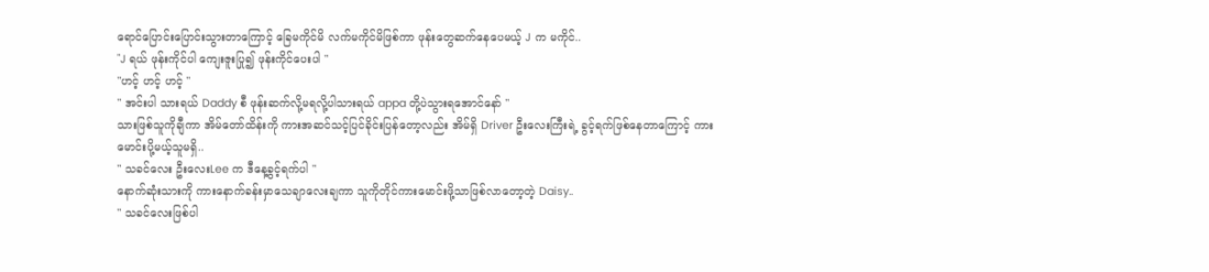ရောင်ပြောင်းပြောင်းသွားတာကြောင့် ခြေမကိုင်မိ လက်မကိုင်မိဖြစ်ကာ ဖုန်းတွေဆက်နေပေမယ့် J က မကိုင်..
"J ရယ် ဖုန်းကိုင်ပါ ကျေးဇူးပြု၍ ဖုန်းကိုင်ပေးပါ "
"ဟင့် ဟင့် ဟင့် "
" အင်းပါ သားရယ် Daddy စီ ဖုန်းဆက်လို့မရလို့ပါသားရယ် appa တို့ပဲသွားရအောင်နော် "
သားဖြစ်သူကိုချီကာ အိမ်တော်ထိန်းကို ကားအဆင်သင့်ပြင်ခိုင်းပြန်တော့လည်း အိမ်ရှိ Driver ဦးလေးကြီးရဲ့ ခွင့်ရက်ဖြစ်နေတာကြောင့် ကားမောင်းပို့မယ့်သူမရှိ..
" သခင်လေး ဦးလေးLee က ဒီနေ့ခွင့်ရက်ပါ "
နောက်ဆုံးသားကို ကားနောက်ခန်းမှာသေချာလေးချကာ သူကိုတိုင်ကားမောင်းဖို့သာဖြစ်လာတော့တဲ့ Daisy..
" သခင်လေးဖြစ်ပါ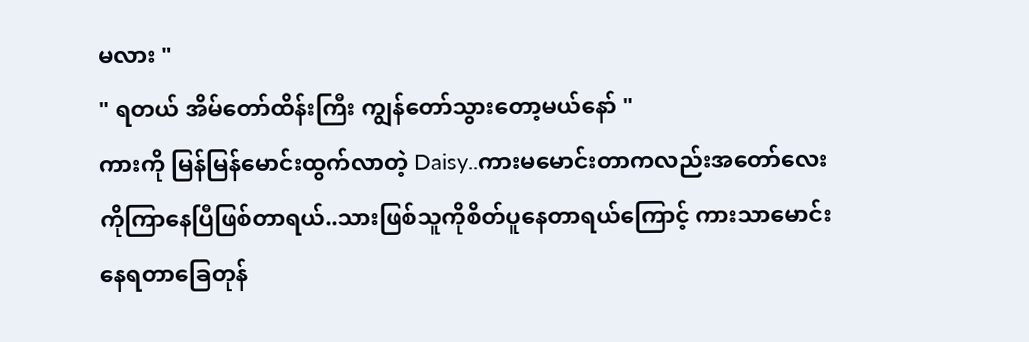မလား "
" ရတယ် အိမ်တော်ထိန်းကြီး ကျွန်တော်သွားတော့မယ်နော် "
ကားကို မြန်မြန်မောင်းထွက်လာတဲ့ Daisy..ကားမမောင်းတာကလည်းအတော်လေးကိုကြာနေပြီဖြစ်တာရယ်..သားဖြစ်သူကိုစိတ်ပူနေတာရယ်ကြောင့် ကားသာမောင်းနေရတာခြေတုန်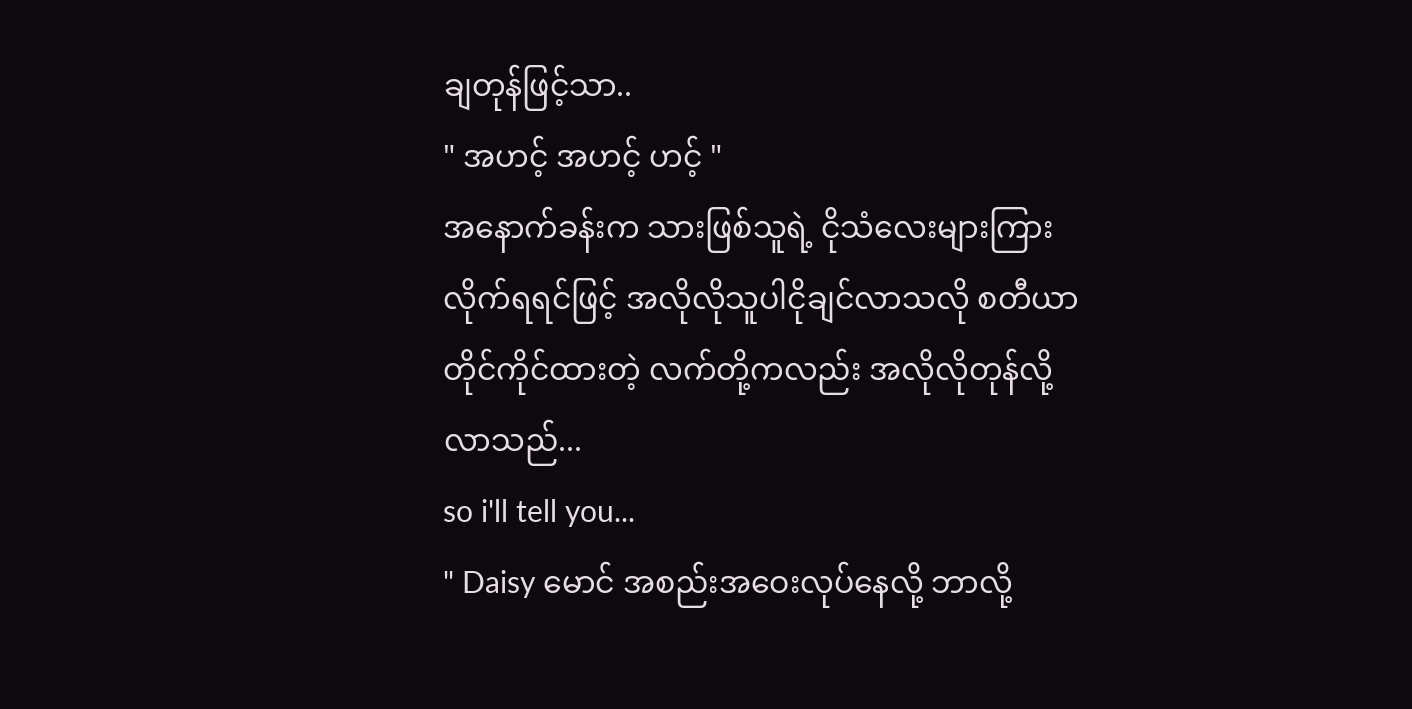ချတုန်ဖြင့်သာ..
" အဟင့် အဟင့် ဟင့် "
အနောက်ခန်းက သားဖြစ်သူရဲ့ ငိုသံလေးများကြားလိုက်ရရင်ဖြင့် အလိုလိုသူပါငိုချင်လာသလို စတီယာတိုင်ကိုင်ထားတဲ့ လက်တို့ကလည်း အလိုလိုတုန်လို့လာသည်...
so i'll tell you...
" Daisy မောင် အစည်းအဝေးလုပ်နေလို့ ဘာလို့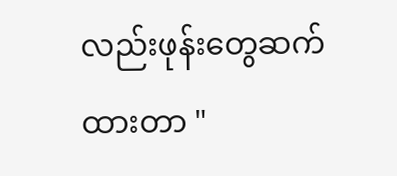လည်းဖုန်းတွေဆက်ထားတာ "